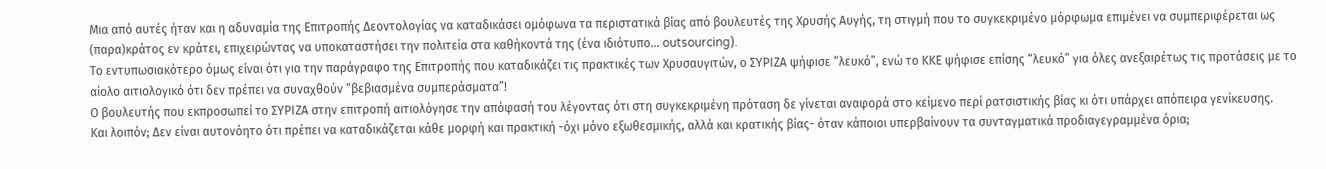Μια από αυτές ήταν και η αδυναμία της Επιτροπής Δεοντολογίας να καταδικάσει ομόφωνα τα περιστατικά βίας από βουλευτές της Χρυσής Αυγής, τη στιγμή που το συγκεκριμένο μόρφωμα επιμένει να συμπεριφέρεται ως (παρα)κράτος εν κράτει, επιχειρώντας να υποκαταστήσει την πολιτεία στα καθήκοντά της (ένα ιδιότυπο... outsourcing).
Το εντυπωσιακότερο όμως είναι ότι για την παράγραφο της Επιτροπής που καταδικάζει τις πρακτικές των Χρυσαυγιτών, ο ΣΥΡΙΖΑ ψήφισε “λευκό”, ενώ το ΚΚΕ ψήφισε επίσης “λευκό” για όλες ανεξαιρέτως τις προτάσεις με το αίολο αιτιολογικό ότι δεν πρέπει να συναχθούν “βεβιασμένα συμπεράσματα”!
Ο βουλευτής που εκπροσωπεί το ΣΥΡΙΖΑ στην επιτροπή αιτιολόγησε την απόφασή του λέγοντας ότι στη συγκεκριμένη πρόταση δε γίνεται αναφορά στο κείμενο περί ρατσιστικής βίας κι ότι υπάρχει απόπειρα γενίκευσης.
Και λοιπόν; Δεν είναι αυτονόητο ότι πρέπει να καταδικάζεται κάθε μορφή και πρακτική -όχι μόνο εξωθεσμικής, αλλά και κρατικής βίας- όταν κάποιοι υπερβαίνoυν τα συνταγματικά προδιαγεγραμμένα όρια;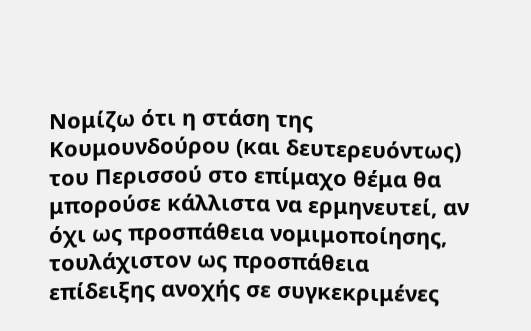Νομίζω ότι η στάση της Κουμουνδούρου (και δευτερευόντως) του Περισσού στο επίμαχο θέμα θα μπορούσε κάλλιστα να ερμηνευτεί, αν όχι ως προσπάθεια νομιμοποίησης, τουλάχιστον ως προσπάθεια επίδειξης ανοχής σε συγκεκριμένες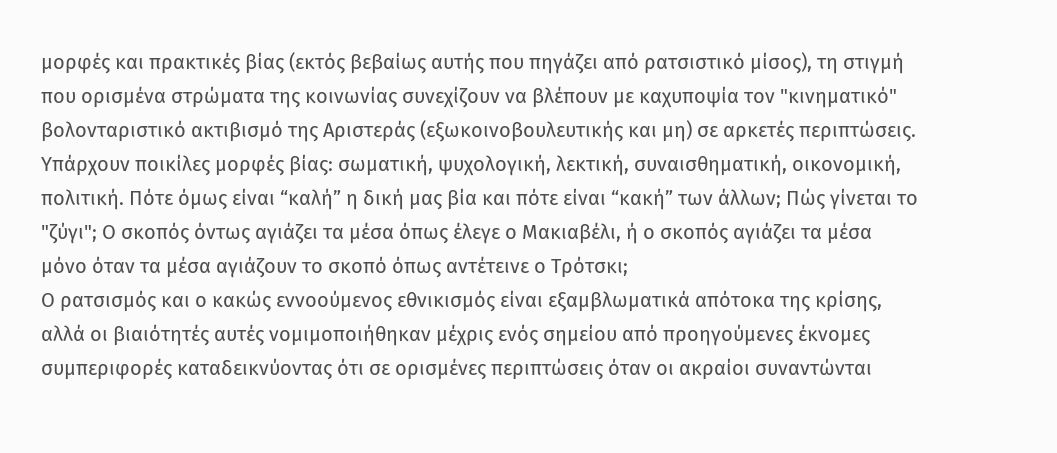μορφές και πρακτικές βίας (εκτός βεβαίως αυτής που πηγάζει από ρατσιστικό μίσος), τη στιγμή που ορισμένα στρώματα της κοινωνίας συνεχίζουν να βλέπουν με καχυποψία τον "κινηματικό" βολονταριστικό ακτιβισμό της Αριστεράς (εξωκοινοβουλευτικής και μη) σε αρκετές περιπτώσεις.
Υπάρχουν ποικίλες μορφές βίας: σωματική, ψυχολογική, λεκτική, συναισθηματική, οικονομική, πολιτική. Πότε όμως είναι “καλή” η δική μας βία και πότε είναι “κακή” των άλλων; Πώς γίνεται το "ζύγι"; Ο σκοπός όντως αγιάζει τα μέσα όπως έλεγε ο Μακιαβέλι, ή ο σκοπός αγιάζει τα μέσα μόνο όταν τα μέσα αγιάζουν το σκοπό όπως αντέτεινε ο Τρότσκι;
Ο ρατσισμός και ο κακώς εννοούμενος εθνικισμός είναι εξαμβλωματικά απότοκα της κρίσης, αλλά οι βιαιότητές αυτές νομιμοποιήθηκαν μέχρις ενός σημείου από προηγούμενες έκνομες συμπεριφορές καταδεικνύοντας ότι σε ορισμένες περιπτώσεις όταν οι ακραίοι συναντώνται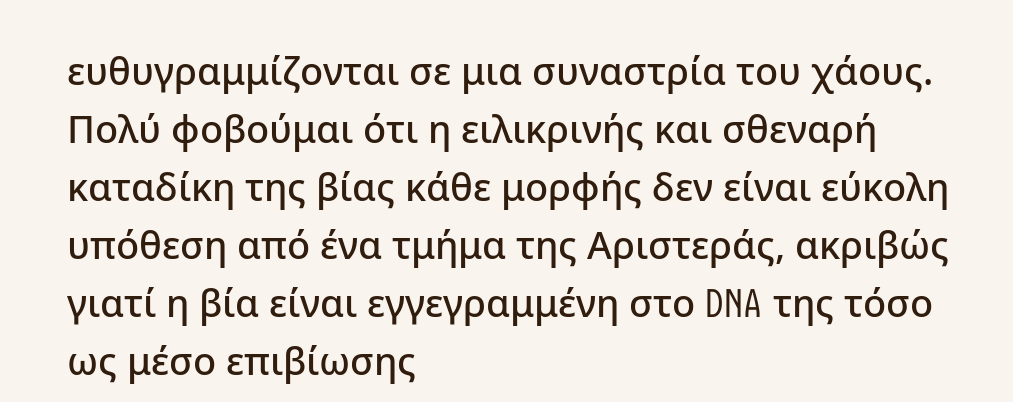ευθυγραμμίζονται σε μια συναστρία του χάους.
Πολύ φοβούμαι ότι η ειλικρινής και σθεναρή καταδίκη της βίας κάθε μορφής δεν είναι εύκολη υπόθεση από ένα τμήμα της Αριστεράς, ακριβώς γιατί η βία είναι εγγεγραμμένη στο DNA της τόσο ως μέσο επιβίωσης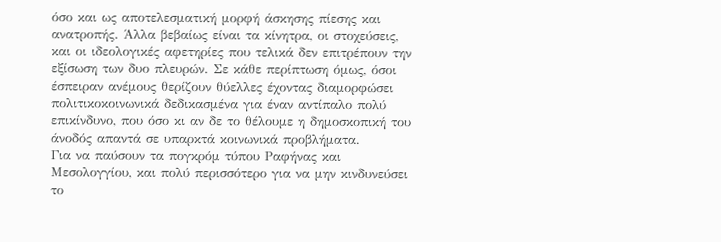όσο και ως αποτελεσματική μορφή άσκησης πίεσης και ανατροπής. Άλλα βεβαίως είναι τα κίνητρα, οι στοχεύσεις, και οι ιδεολογικές αφετηρίες που τελικά δεν επιτρέπουν την εξίσωση των δυο πλευρών. Σε κάθε περίπτωση όμως, όσοι έσπειραν ανέμους θερίζουν θύελλες έχοντας διαμορφώσει πολιτικοκοινωνικά δεδικασμένα για έναν αντίπαλο πολύ επικίνδυνο, που όσο κι αν δε το θέλουμε η δημοσκοπική του άνοδός απαντά σε υπαρκτά κοινωνικά προβλήματα.
Για να παύσουν τα πογκρόμ τύπου Ραφήνας και Μεσολογγίου, και πολύ περισσότερο για να μην κινδυνεύσει το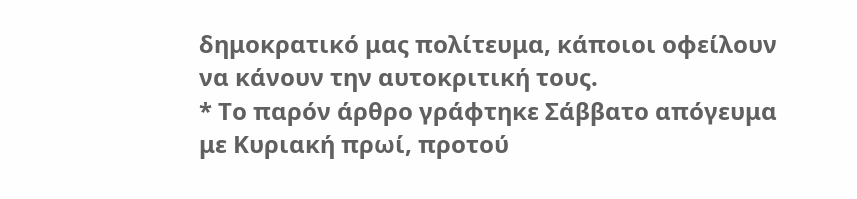δημοκρατικό μας πολίτευμα, κάποιοι οφείλουν να κάνουν την αυτοκριτική τους.
* Το παρόν άρθρο γράφτηκε Σάββατο απόγευμα με Κυριακή πρωί, προτού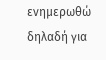ενημερωθώ δηλαδή για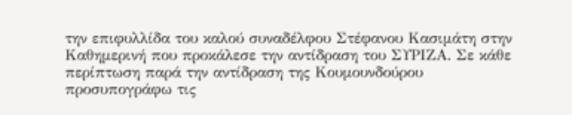την επιφυλλίδα του καλού συναδέλφου Στέφανου Κασιμάτη στην Καθημερινή που προκάλεσε την αντίδραση του ΣΥΡΙΖΑ. Σε κάθε περίπτωση παρά την αντίδραση της Κουμουνδούρου προσυπογράφω τις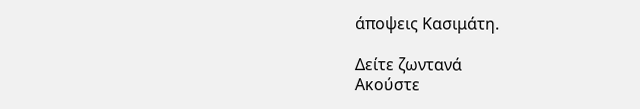άποψεις Κασιμάτη.

Δείτε ζωντανά
Ακούστε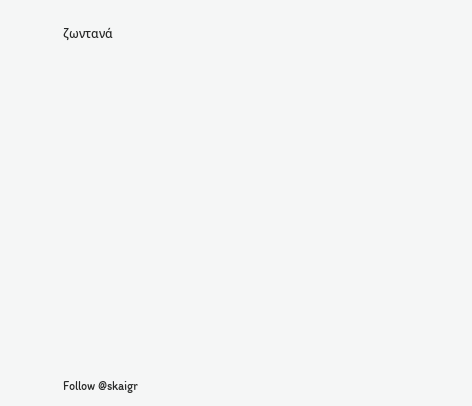ζωντανά















Follow @skaigr